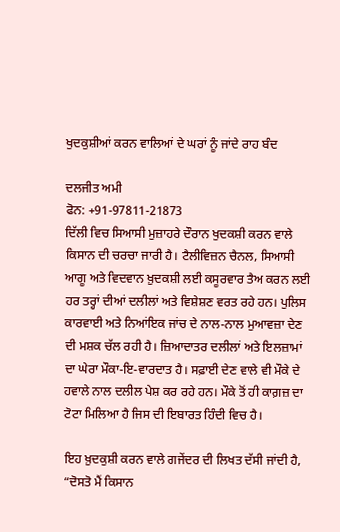ਖੁਦਕੁਸ਼ੀਆਂ ਕਰਨ ਵਾਲਿਆਂ ਦੇ ਘਰਾਂ ਨੂੰ ਜਾਂਦੇ ਰਾਹ ਬੰਦ

ਦਲਜੀਤ ਅਮੀ
ਫੋਨ: +91-97811-21873
ਦਿੱਲੀ ਵਿਚ ਸਿਆਸੀ ਮੁਜ਼ਾਹਰੇ ਦੌਰਾਨ ਖੁਦਕਸ਼ੀ ਕਰਨ ਵਾਲੇ ਕਿਸਾਨ ਦੀ ਚਰਚਾ ਜਾਰੀ ਹੈ। ਟੈਲੀਵਿਜ਼ਨ ਚੈਨਲ, ਸਿਆਸੀ ਆਗੂ ਅਤੇ ਵਿਦਵਾਨ ਖ਼ੁਦਕਸ਼ੀ ਲਈ ਕਸੂਰਵਾਰ ਤੈਅ ਕਰਨ ਲਈ ਹਰ ਤਰ੍ਹਾਂ ਦੀਆਂ ਦਲੀਲਾਂ ਅਤੇ ਵਿਸ਼ੇਸ਼ਣ ਵਰਤ ਰਹੇ ਹਨ। ਪੁਲਿਸ ਕਾਰਵਾਈ ਅਤੇ ਨਿਆਂਇਕ ਜਾਂਚ ਦੇ ਨਾਲ-ਨਾਲ ਮੁਆਵਜ਼ਾ ਦੇਣ ਦੀ ਮਸ਼ਕ ਚੱਲ ਰਹੀ ਹੈ। ਜ਼ਿਆਦਾਤਰ ਦਲੀਲਾਂ ਅਤੇ ਇਲਜ਼ਾਮਾਂ ਦਾ ਘੇਰਾ ਮੌਕਾ-ਇ-ਵਾਰਦਾਤ ਹੈ। ਸਫ਼ਾਈ ਦੇਣ ਵਾਲੇ ਵੀ ਮੌਕੇ ਦੇ ਹਵਾਲੇ ਨਾਲ ਦਲੀਲ ਪੇਸ਼ ਕਰ ਰਹੇ ਹਨ। ਮੌਕੇ ਤੋਂ ਹੀ ਕਾਗ਼ਜ਼ ਦਾ ਟੋਟਾ ਮਿਲਿਆ ਹੈ ਜਿਸ ਦੀ ਇਬਾਰਤ ਹਿੰਦੀ ਵਿਚ ਹੈ।

ਇਹ ਖ਼ੁਦਕੁਸ਼ੀ ਕਰਨ ਵਾਲੇ ਗਜੇਂਦਰ ਦੀ ਲਿਖਤ ਦੱਸੀ ਜਾਂਦੀ ਹੈ, “ਦੋਸਤੋ ਮੈਂ ਕਿਸਾਨ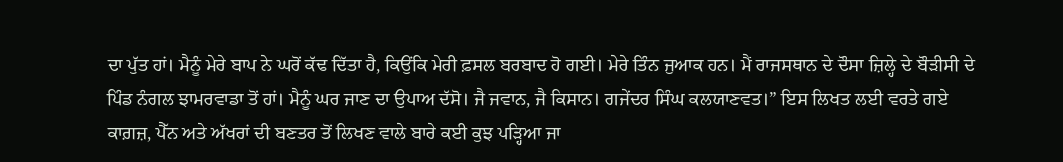ਦਾ ਪੁੱਤ ਹਾਂ। ਮੈਨੂੰ ਮੇਰੇ ਬਾਪ ਨੇ ਘਰੋਂ ਕੱਢ ਦਿੱਤਾ ਹੈ, ਕਿਉਂਕਿ ਮੇਰੀ ਫ਼ਸਲ ਬਰਬਾਦ ਹੋ ਗਈ। ਮੇਰੇ ਤਿੰਨ ਜੁਆਕ ਹਨ। ਮੈਂ ਰਾਜਸਥਾਨ ਦੇ ਦੌਸਾ ਜ਼ਿਲ੍ਹੇ ਦੇ ਬੌੜੀਸੀ ਦੇ ਪਿੰਡ ਨੰਗਲ ਝਾਮਰਵਾਡਾ ਤੋਂ ਹਾਂ। ਮੈਨੂੰ ਘਰ ਜਾਣ ਦਾ ਉਪਾਅ ਦੱਸੋ। ਜੈ ਜਵਾਨ, ਜੈ ਕਿਸਾਨ। ਗਜੇਂਦਰ ਸਿੰਘ ਕਲਯਾਣਵਤ।” ਇਸ ਲਿਖਤ ਲਈ ਵਰਤੇ ਗਏ ਕਾਗ਼ਜ਼, ਪੈੱਨ ਅਤੇ ਅੱਖਰਾਂ ਦੀ ਬਣਤਰ ਤੋਂ ਲਿਖਣ ਵਾਲੇ ਬਾਰੇ ਕਈ ਕੁਝ ਪੜ੍ਹਿਆ ਜਾ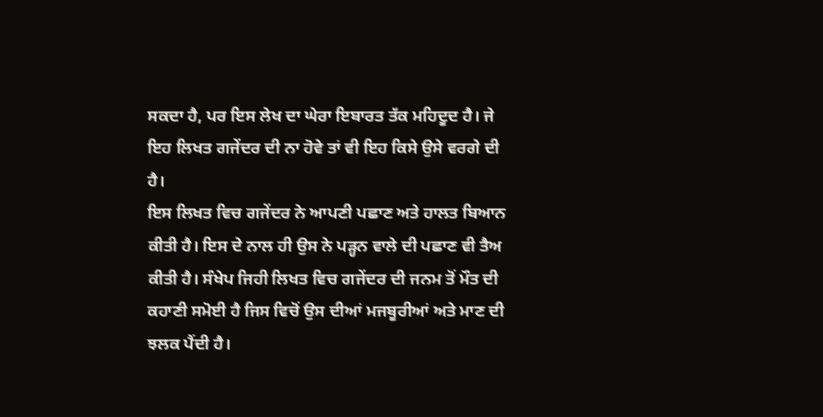ਸਕਦਾ ਹੈ, ਪਰ ਇਸ ਲੇਖ ਦਾ ਘੇਰਾ ਇਬਾਰਤ ਤੱਕ ਮਹਿਦੂਦ ਹੈ। ਜੇ ਇਹ ਲਿਖਤ ਗਜੇਂਦਰ ਦੀ ਨਾ ਹੋਵੇ ਤਾਂ ਵੀ ਇਹ ਕਿਸੇ ਉਸੇ ਵਰਗੇ ਦੀ ਹੈ।
ਇਸ ਲਿਖਤ ਵਿਚ ਗਜੇਂਦਰ ਨੇ ਆਪਣੀ ਪਛਾਣ ਅਤੇ ਹਾਲਤ ਬਿਆਨ ਕੀਤੀ ਹੈ। ਇਸ ਦੇ ਨਾਲ ਹੀ ਉਸ ਨੇ ਪੜ੍ਹਨ ਵਾਲੇ ਦੀ ਪਛਾਣ ਵੀ ਤੈਅ ਕੀਤੀ ਹੈ। ਸੰਖੇਪ ਜਿਹੀ ਲਿਖਤ ਵਿਚ ਗਜੇਂਦਰ ਦੀ ਜਨਮ ਤੋਂ ਮੌਤ ਦੀ ਕਹਾਣੀ ਸਮੋਈ ਹੈ ਜਿਸ ਵਿਚੋਂ ਉਸ ਦੀਆਂ ਮਜਬੂਰੀਆਂ ਅਤੇ ਮਾਣ ਦੀ ਝਲਕ ਪੈਂਦੀ ਹੈ।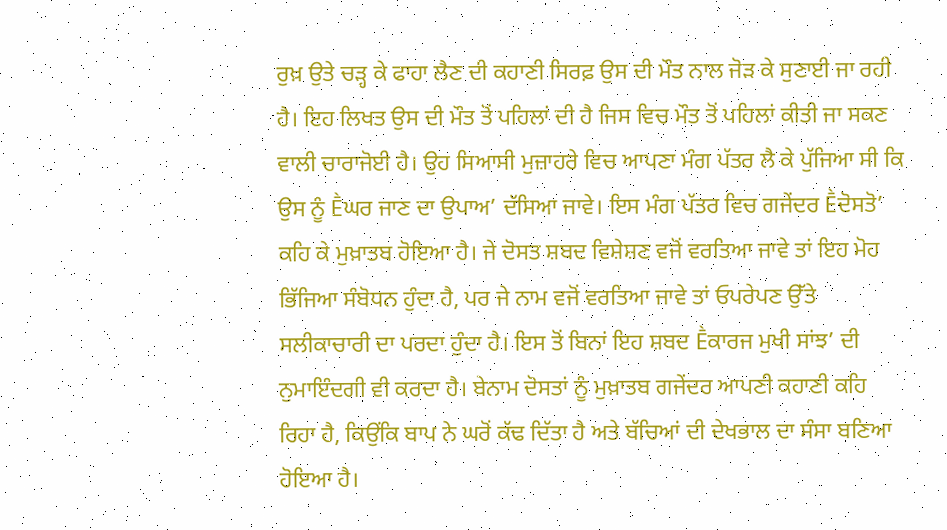ਰੁਖ਼ ਉਤੇ ਚੜ੍ਹ ਕੇ ਫਾਹਾ ਲੈਣ ਦੀ ਕਹਾਣੀ ਸਿਰਫ਼ ਉਸ ਦੀ ਮੌਤ ਨਾਲ ਜੋੜ ਕੇ ਸੁਣਾਈ ਜਾ ਰਹੀ ਹੈ। ਇਹ ਲਿਖਤ ਉਸ ਦੀ ਮੌਤ ਤੋਂ ਪਹਿਲਾਂ ਦੀ ਹੈ ਜਿਸ ਵਿਚ ਮੌਤ ਤੋਂ ਪਹਿਲਾਂ ਕੀਤੀ ਜਾ ਸਕਣ ਵਾਲੀ ਚਾਰਾਜੋਈ ਹੈ। ਉਹ ਸਿਆਸੀ ਮੁਜ਼ਾਹਰੇ ਵਿਚ ਆਪਣਾ ਮੰਗ ਪੱਤਰ ਲੈ ਕੇ ਪੁੱਜਿਆ ਸੀ ਕਿ ਉਸ ਨੂੰ Ḕਘਰ ਜਾਣ ਦਾ ਉਪਾਅ’ ਦੱਸਿਆ ਜਾਵੇ। ਇਸ ਮੰਗ ਪੱਤਰ ਵਿਚ ਗਜੇਂਦਰ Ḕਦੋਸਤੋ’ ਕਹਿ ਕੇ ਮੁਖ਼ਾਤਬ ਹੋਇਆ ਹੈ। ਜੇ ਦੋਸਤ ਸ਼ਬਦ ਵਿਸ਼ੇਸ਼ਣ ਵਜੋਂ ਵਰਤਿਆ ਜਾਵੇ ਤਾਂ ਇਹ ਮੋਹ ਭਿੱਜਿਆ ਸੰਬੋਧਨ ਹੁੰਦਾ ਹੈ, ਪਰ ਜੇ ਨਾਮ ਵਜੋਂ ਵਰਤਿਆ ਜਾਵੇ ਤਾਂ ਓਪਰੇਪਣ ਉੱਤੇ ਸਲੀਕਾਚਾਰੀ ਦਾ ਪਰਦਾ ਹੁੰਦਾ ਹੈ। ਇਸ ਤੋਂ ਬਿਨਾਂ ਇਹ ਸ਼ਬਦ Ḕਕਾਰਜ ਮੁਖੀ ਸਾਂਝ’ ਦੀ ਨੁਮਾਇੰਦਗੀ ਵੀ ਕਰਦਾ ਹੈ। ਬੇਨਾਮ ਦੋਸਤਾਂ ਨੂੰ ਮੁਖ਼ਾਤਬ ਗਜੇਂਦਰ ਆਪਣੀ ਕਹਾਣੀ ਕਹਿ ਰਿਹਾ ਹੈ, ਕਿਉਂਕਿ ਬਾਪ ਨੇ ਘਰੋਂ ਕੱਢ ਦਿੱਤਾ ਹੈ ਅਤੇ ਬੱਚਿਆਂ ਦੀ ਦੇਖਭਾਲ ਦਾ ਸੰਸਾ ਬਣਿਆ ਹੋਇਆ ਹੈ।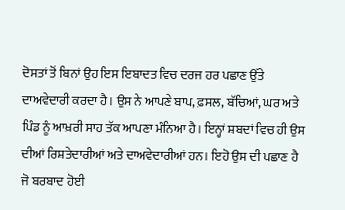ਦੋਸਤਾਂ ਤੋਂ ਬਿਨਾਂ ਉਹ ਇਸ ਇਬਾਦਤ ਵਿਚ ਦਰਜ ਹਰ ਪਛਾਣ ਉੱਤੇ ਦਾਅਵੇਦਾਰੀ ਕਰਦਾ ਹੈ। ਉਸ ਨੇ ਆਪਣੇ ਬਾਪ, ਫ਼ਸਲ, ਬੱਚਿਆਂ, ਘਰ ਅਤੇ ਪਿੰਡ ਨੂੰ ਆਖ਼ਰੀ ਸਾਹ ਤੱਕ ਆਪਣਾ ਮੰਨਿਆ ਹੈ। ਇਨ੍ਹਾਂ ਸ਼ਬਦਾਂ ਵਿਚ ਹੀ ਉਸ ਦੀਆਂ ਰਿਸ਼ਤੇਦਾਰੀਆਂ ਅਤੇ ਦਾਅਵੇਦਾਰੀਆਂ ਹਨ। ਇਹੋ ਉਸ ਦੀ ਪਛਾਣ ਹੈ ਜੋ ਬਰਬਾਦ ਹੋਈ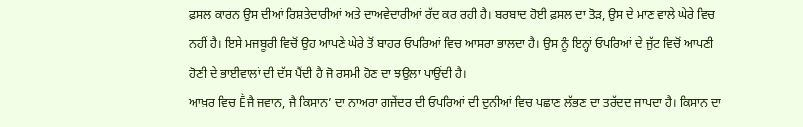ਫ਼ਸਲ ਕਾਰਨ ਉਸ ਦੀਆਂ ਰਿਸ਼ਤੇਦਾਰੀਆਂ ਅਤੇ ਦਾਅਵੇਦਾਰੀਆਂ ਰੱਦ ਕਰ ਰਹੀ ਹੈ। ਬਰਬਾਦ ਹੋਈ ਫ਼ਸਲ ਦਾ ਤੋੜ, ਉਸ ਦੇ ਮਾਣ ਵਾਲੇ ਘੇਰੇ ਵਿਚ ਨਹੀਂ ਹੈ। ਇਸੇ ਮਜਬੂਰੀ ਵਿਚੋਂ ਉਹ ਆਪਣੇ ਘੇਰੇ ਤੋਂ ਬਾਹਰ ਓਪਰਿਆਂ ਵਿਚ ਆਸਰਾ ਭਾਲਦਾ ਹੈ। ਉਸ ਨੂੰ ਇਨ੍ਹਾਂ ਓਪਰਿਆਂ ਦੇ ਜੁੱਟ ਵਿਚੋਂ ਆਪਣੀ ਹੋਣੀ ਦੇ ਭਾਈਵਾਲਾਂ ਦੀ ਦੱਸ ਪੈਂਦੀ ਹੈ ਜੋ ਰਸਮੀ ਹੋਣ ਦਾ ਝਉਲਾ ਪਾਉਂਦੀ ਹੈ।
ਆਖ਼ਰ ਵਿਚ Ḕਜੈ ਜਵਾਨ, ਜੈ ਕਿਸਾਨ’ ਦਾ ਨਾਅਰਾ ਗਜੇਂਦਰ ਦੀ ਓਪਰਿਆਂ ਦੀ ਦੁਨੀਆਂ ਵਿਚ ਪਛਾਣ ਲੱਭਣ ਦਾ ਤਰੱਦਦ ਜਾਪਦਾ ਹੈ। ਕਿਸਾਨ ਦਾ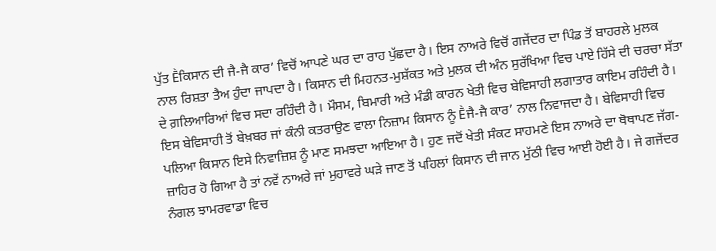ਪੁੱਤ Ḕਕਿਸਾਨ ਦੀ ਜੈ-ਜੈ ਕਾਰ’ ਵਿਚੋਂ ਆਪਣੇ ਘਰ ਦਾ ਰਾਹ ਪੁੱਛਦਾ ਹੈ। ਇਸ ਨਾਅਰੇ ਵਿਚੋਂ ਗਜੇਂਦਰ ਦਾ ਪਿੰਡ ਤੋਂ ਬਾਹਰਲੇ ਮੁਲਕ ਨਾਲ ਰਿਸ਼ਤਾ ਤੈਅ ਹੁੰਦਾ ਜਾਪਦਾ ਹੈ। ਕਿਸਾਨ ਦੀ ਮਿਹਨਤ-ਮੁਸ਼ੱਕਤ ਅਤੇ ਮੁਲਕ ਦੀ ਅੰਨ ਸੁਰੱਖਿਆ ਵਿਚ ਪਾਏ ਹਿੱਸੇ ਦੀ ਚਰਚਾ ਸੱਤਾ ਦੇ ਗ਼ਲਿਆਰਿਆਂ ਵਿਚ ਸਦਾ ਰਹਿੰਦੀ ਹੈ। ਮੌਸਮ, ਬਿਮਾਰੀ ਅਤੇ ਮੰਡੀ ਕਾਰਨ ਖੇਤੀ ਵਿਚ ਬੇਵਿਸਾਹੀ ਲਗਾਤਾਰ ਕਾਇਮ ਰਹਿੰਦੀ ਹੈ। ਇਸ ਬੇਵਿਸਾਹੀ ਤੋਂ ਬੇਖ਼ਬਰ ਜਾਂ ਕੰਨੀ ਕਤਰਾਉਣ ਵਾਲਾ ਨਿਜ਼ਾਮ ਕਿਸਾਨ ਨੂੰ Ḕਜੈ-ਜੈ ਕਾਰ’ ਨਾਲ ਨਿਵਾਜਦਾ ਹੈ। ਬੇਵਿਸਾਹੀ ਵਿਚ ਪਲਿਆ ਕਿਸਾਨ ਇਸੇ ਨਿਵਾਜ਼ਿਸ਼ ਨੂੰ ਮਾਣ ਸਮਝਦਾ ਆਇਆ ਹੈ। ਹੁਣ ਜਦੋਂ ਖੇਤੀ ਸੰਕਟ ਸਾਹਮਣੇ ਇਸ ਨਾਅਰੇ ਦਾ ਥੋਥਾਪਣ ਜੱਗ-ਜ਼ਾਹਿਰ ਹੋ ਗਿਆ ਹੈ ਤਾਂ ਨਵੇਂ ਨਾਅਰੇ ਜਾਂ ਮੁਹਾਵਰੇ ਘੜੇ ਜਾਣ ਤੋਂ ਪਹਿਲਾਂ ਕਿਸਾਨ ਦੀ ਜਾਨ ਮੁੱਠੀ ਵਿਚ ਆਈ ਹੋਈ ਹੈ। ਜੇ ਗਜੇਂਦਰ ਨੰਗਲ ਝਾਮਰਵਾਡਾ ਵਿਚ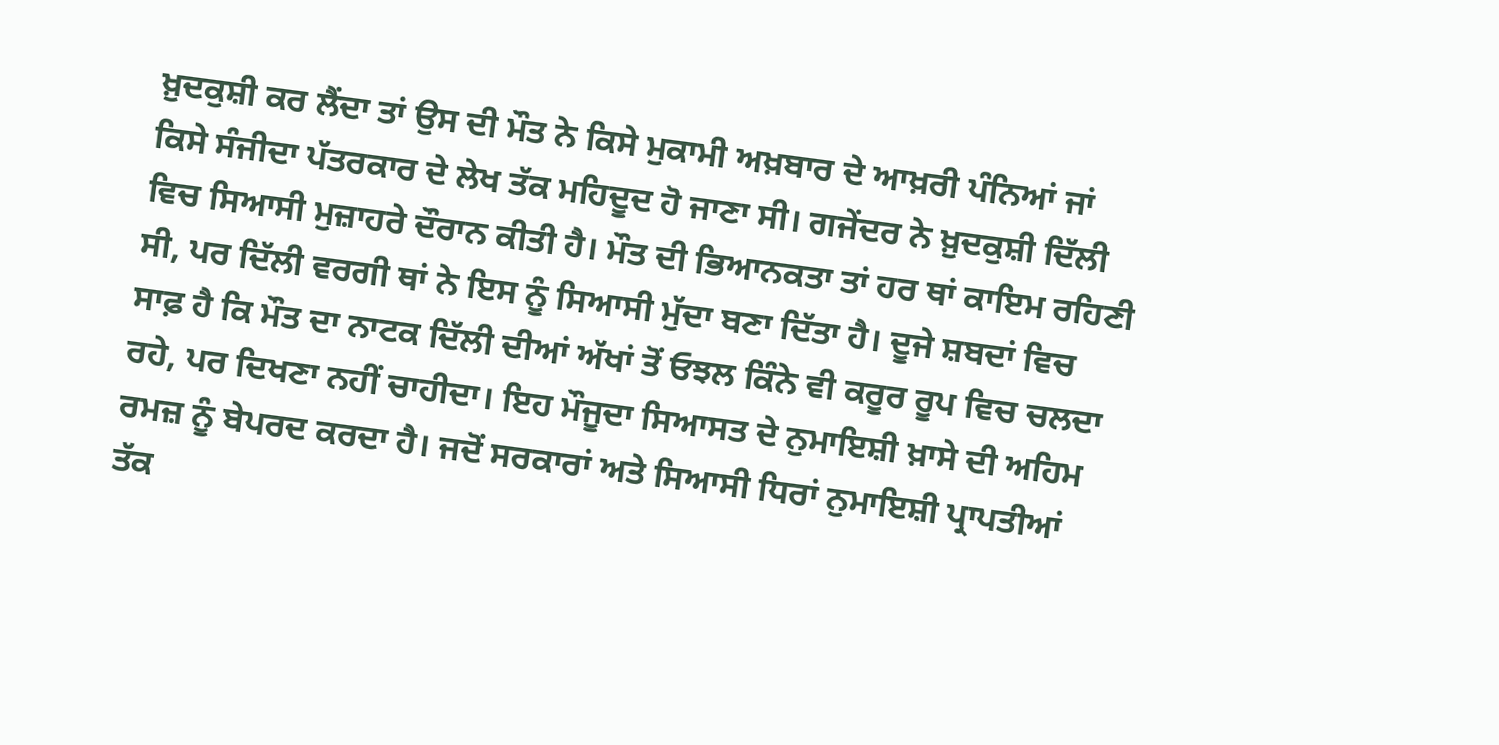ਖ਼ੁਦਕੁਸ਼ੀ ਕਰ ਲੈਂਦਾ ਤਾਂ ਉਸ ਦੀ ਮੌਤ ਨੇ ਕਿਸੇ ਮੁਕਾਮੀ ਅਖ਼ਬਾਰ ਦੇ ਆਖ਼ਰੀ ਪੰਨਿਆਂ ਜਾਂ ਕਿਸੇ ਸੰਜੀਦਾ ਪੱਤਰਕਾਰ ਦੇ ਲੇਖ ਤੱਕ ਮਹਿਦੂਦ ਹੋ ਜਾਣਾ ਸੀ। ਗਜੇਂਦਰ ਨੇ ਖ਼ੁਦਕੁਸ਼ੀ ਦਿੱਲੀ ਵਿਚ ਸਿਆਸੀ ਮੁਜ਼ਾਹਰੇ ਦੌਰਾਨ ਕੀਤੀ ਹੈ। ਮੌਤ ਦੀ ਭਿਆਨਕਤਾ ਤਾਂ ਹਰ ਥਾਂ ਕਾਇਮ ਰਹਿਣੀ ਸੀ, ਪਰ ਦਿੱਲੀ ਵਰਗੀ ਥਾਂ ਨੇ ਇਸ ਨੂੰ ਸਿਆਸੀ ਮੁੱਦਾ ਬਣਾ ਦਿੱਤਾ ਹੈ। ਦੂਜੇ ਸ਼ਬਦਾਂ ਵਿਚ ਸਾਫ਼ ਹੈ ਕਿ ਮੌਤ ਦਾ ਨਾਟਕ ਦਿੱਲੀ ਦੀਆਂ ਅੱਖਾਂ ਤੋਂ ਓਝਲ ਕਿੰਨੇ ਵੀ ਕਰੂਰ ਰੂਪ ਵਿਚ ਚਲਦਾ ਰਹੇ, ਪਰ ਦਿਖਣਾ ਨਹੀਂ ਚਾਹੀਦਾ। ਇਹ ਮੌਜੂਦਾ ਸਿਆਸਤ ਦੇ ਨੁਮਾਇਸ਼ੀ ਖ਼ਾਸੇ ਦੀ ਅਹਿਮ ਰਮਜ਼ ਨੂੰ ਬੇਪਰਦ ਕਰਦਾ ਹੈ। ਜਦੋਂ ਸਰਕਾਰਾਂ ਅਤੇ ਸਿਆਸੀ ਧਿਰਾਂ ਨੁਮਾਇਸ਼ੀ ਪ੍ਰਾਪਤੀਆਂ ਤੱਕ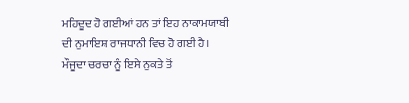ਮਹਿਦੂਦ ਹੋ ਗਈਆਂ ਹਨ ਤਾਂ ਇਹ ਨਾਕਾਮਯਾਬੀ ਦੀ ਨੁਮਾਇਸ਼ ਰਾਜਧਾਨੀ ਵਿਚ ਹੋ ਗਈ ਹੈ। ਮੌਜੂਦਾ ਚਰਚਾ ਨੂੰ ਇਸੇ ਨੁਕਤੇ ਤੋਂ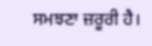ਸਮਝਣਾ ਜ਼ਰੂਰੀ ਹੈ।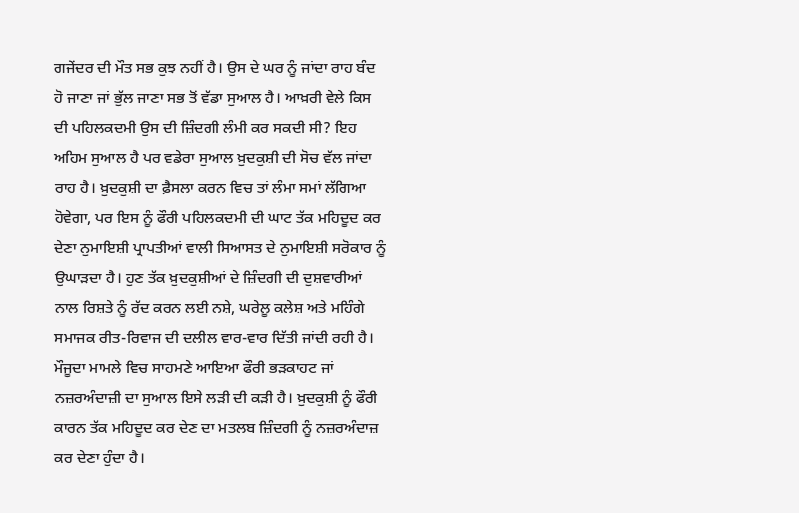ਗਜੇਂਦਰ ਦੀ ਮੌਤ ਸਭ ਕੁਝ ਨਹੀਂ ਹੈ। ਉਸ ਦੇ ਘਰ ਨੂੰ ਜਾਂਦਾ ਰਾਹ ਬੰਦ ਹੋ ਜਾਣਾ ਜਾਂ ਭੁੱਲ ਜਾਣਾ ਸਭ ਤੋਂ ਵੱਡਾ ਸੁਆਲ ਹੈ। ਆਖ਼ਰੀ ਵੇਲੇ ਕਿਸ ਦੀ ਪਹਿਲਕਦਮੀ ਉਸ ਦੀ ਜ਼ਿੰਦਗੀ ਲੰਮੀ ਕਰ ਸਕਦੀ ਸੀ? ਇਹ ਅਹਿਮ ਸੁਆਲ ਹੈ ਪਰ ਵਡੇਰਾ ਸੁਆਲ ਖ਼ੁਦਕੁਸ਼ੀ ਦੀ ਸੋਚ ਵੱਲ ਜਾਂਦਾ ਰਾਹ ਹੈ। ਖ਼ੁਦਕੁਸ਼ੀ ਦਾ ਫ਼ੈਸਲਾ ਕਰਨ ਵਿਚ ਤਾਂ ਲੰਮਾ ਸਮਾਂ ਲੱਗਿਆ ਹੋਵੇਗਾ, ਪਰ ਇਸ ਨੂੰ ਫੌਰੀ ਪਹਿਲਕਦਮੀ ਦੀ ਘਾਟ ਤੱਕ ਮਹਿਦੂਦ ਕਰ ਦੇਣਾ ਨੁਮਾਇਸ਼ੀ ਪ੍ਰਾਪਤੀਆਂ ਵਾਲੀ ਸਿਆਸਤ ਦੇ ਨੁਮਾਇਸ਼ੀ ਸਰੋਕਾਰ ਨੂੰ ਉਘਾੜਦਾ ਹੈ। ਹੁਣ ਤੱਕ ਖ਼ੁਦਕੁਸ਼ੀਆਂ ਦੇ ਜ਼ਿੰਦਗੀ ਦੀ ਦੁਸ਼ਵਾਰੀਆਂ ਨਾਲ ਰਿਸ਼ਤੇ ਨੂੰ ਰੱਦ ਕਰਨ ਲਈ ਨਸ਼ੇ, ਘਰੇਲੂ ਕਲੇਸ਼ ਅਤੇ ਮਹਿੰਗੇ ਸਮਾਜਕ ਰੀਤ-ਰਿਵਾਜ ਦੀ ਦਲੀਲ ਵਾਰ-ਵਾਰ ਦਿੱਤੀ ਜਾਂਦੀ ਰਹੀ ਹੈ। ਮੌਜੂਦਾ ਮਾਮਲੇ ਵਿਚ ਸਾਹਮਣੇ ਆਇਆ ਫੌਰੀ ਭੜਕਾਹਟ ਜਾਂ ਨਜ਼ਰਅੰਦਾਜ਼ੀ ਦਾ ਸੁਆਲ ਇਸੇ ਲੜੀ ਦੀ ਕੜੀ ਹੈ। ਖ਼ੁਦਕੁਸ਼ੀ ਨੂੰ ਫੌਰੀ ਕਾਰਨ ਤੱਕ ਮਹਿਦੂਦ ਕਰ ਦੇਣ ਦਾ ਮਤਲਬ ਜ਼ਿੰਦਗੀ ਨੂੰ ਨਜ਼ਰਅੰਦਾਜ਼ ਕਰ ਦੇਣਾ ਹੁੰਦਾ ਹੈ।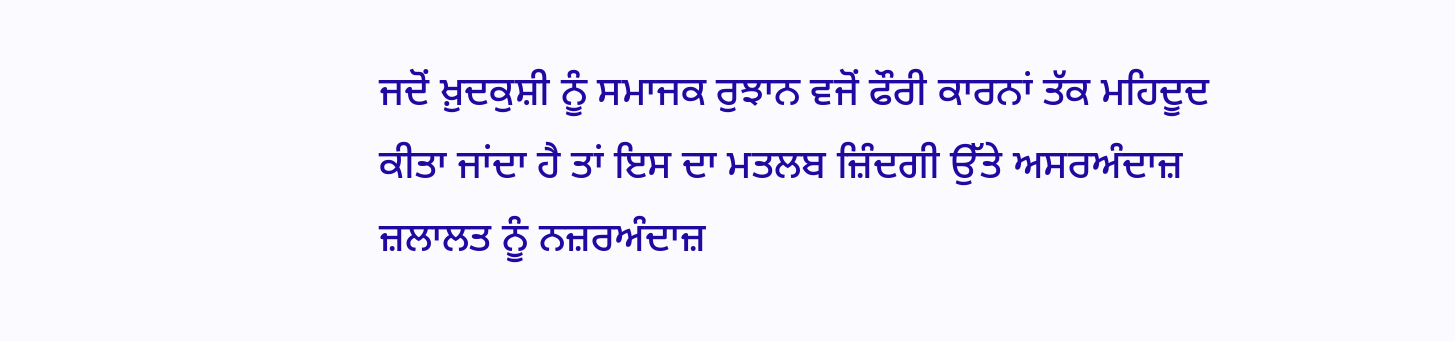ਜਦੋਂ ਖ਼ੁਦਕੁਸ਼ੀ ਨੂੰ ਸਮਾਜਕ ਰੁਝਾਨ ਵਜੋਂ ਫੌਰੀ ਕਾਰਨਾਂ ਤੱਕ ਮਹਿਦੂਦ ਕੀਤਾ ਜਾਂਦਾ ਹੈ ਤਾਂ ਇਸ ਦਾ ਮਤਲਬ ਜ਼ਿੰਦਗੀ ਉੱਤੇ ਅਸਰਅੰਦਾਜ਼ ਜ਼ਲਾਲਤ ਨੂੰ ਨਜ਼ਰਅੰਦਾਜ਼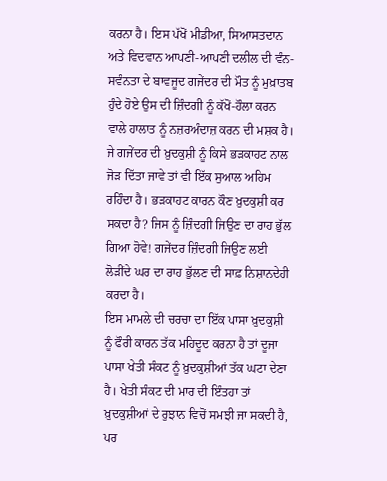ਕਰਨਾ ਹੈ। ਇਸ ਪੱਖੋਂ ਮੀਡੀਆ, ਸਿਆਸਤਦਾਨ ਅਤੇ ਵਿਦਵਾਨ ਆਪਣੀ-ਆਪਣੀ ਦਲੀਲ ਦੀ ਵੰਨ-ਸਵੰਨਤਾ ਦੇ ਬਾਵਜੂਦ ਗਜੇਂਦਰ ਦੀ ਮੌਤ ਨੂੰ ਮੁਖ਼ਾਤਬ ਹੁੰਦੇ ਹੋਏ ਉਸ ਦੀ ਜ਼ਿੰਦਗੀ ਨੂੰ ਕੱਖੋਂ-ਹੌਲਾ ਕਰਨ ਵਾਲੇ ਹਾਲਾਤ ਨੂੰ ਨਜ਼ਰਅੰਦਾਜ਼ ਕਰਨ ਦੀ ਮਸ਼ਕ ਹੈ। ਜੇ ਗਜੇਂਦਰ ਦੀ ਖ਼ੁਦਕੁਸ਼ੀ ਨੂੰ ਕਿਸੇ ਭੜਕਾਹਟ ਨਾਲ ਜੋੜ ਦਿੱਤਾ ਜਾਵੇ ਤਾਂ ਵੀ ਇੱਕ ਸੁਆਲ ਅਹਿਮ ਰਹਿੰਦਾ ਹੈ। ਭੜਕਾਹਟ ਕਾਰਨ ਕੌਣ ਖ਼ੁਦਕੁਸ਼ੀ ਕਰ ਸਕਦਾ ਹੈ? ਜਿਸ ਨੂੰ ਜ਼ਿੰਦਗੀ ਜਿਉਣ ਦਾ ਰਾਹ ਭੁੱਲ ਗਿਆ ਹੋਵੇ! ਗਜੇਂਦਰ ਜ਼ਿੰਦਗੀ ਜਿਉਣ ਲਈ ਲੋੜੀਂਦੇ ਘਰ ਦਾ ਰਾਹ ਭੁੱਲਣ ਦੀ ਸਾਫ਼ ਨਿਸ਼ਾਨਦੇਹੀ ਕਰਦਾ ਹੈ।
ਇਸ ਮਾਮਲੇ ਦੀ ਚਰਚਾ ਦਾ ਇੱਕ ਪਾਸਾ ਖ਼ੁਦਕੁਸ਼ੀ ਨੂੰ ਫੌਰੀ ਕਾਰਨ ਤੱਕ ਮਹਿਦੂਦ ਕਰਨਾ ਹੈ ਤਾਂ ਦੂਜਾ ਪਾਸਾ ਖੇਤੀ ਸੰਕਟ ਨੂੰ ਖ਼ੁਦਕੁਸ਼ੀਆਂ ਤੱਕ ਘਟਾ ਦੇਣਾ ਹੈ। ਖੇਤੀ ਸੰਕਟ ਦੀ ਮਾਰ ਦੀ ਇੰਤਹਾ ਤਾਂ ਖ਼ੁਦਕੁਸ਼ੀਆਂ ਦੇ ਰੁਝਾਨ ਵਿਚੋਂ ਸਮਝੀ ਜਾ ਸਕਦੀ ਹੈ, ਪਰ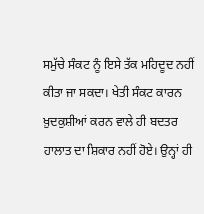ਸਮੁੱਚੇ ਸੰਕਟ ਨੂੰ ਇਸੇ ਤੱਕ ਮਹਿਦੂਦ ਨਹੀਂ ਕੀਤਾ ਜਾ ਸਕਦਾ। ਖੇਤੀ ਸੰਕਟ ਕਾਰਨ ਖ਼ੁਦਕੁਸ਼ੀਆਂ ਕਰਨ ਵਾਲੇ ਹੀ ਬਦਤਰ ਹਾਲਾਤ ਦਾ ਸ਼ਿਕਾਰ ਨਹੀਂ ਹੋਏ। ਉਨ੍ਹਾਂ ਹੀ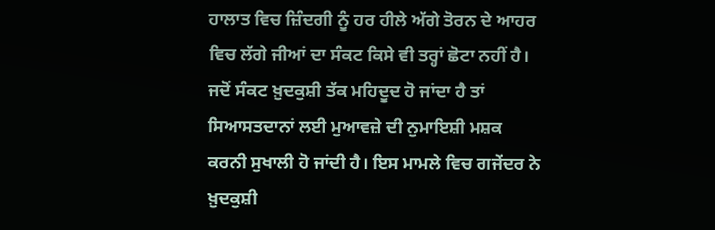ਹਾਲਾਤ ਵਿਚ ਜ਼ਿੰਦਗੀ ਨੂੰ ਹਰ ਹੀਲੇ ਅੱਗੇ ਤੋਰਨ ਦੇ ਆਹਰ ਵਿਚ ਲੱਗੇ ਜੀਆਂ ਦਾ ਸੰਕਟ ਕਿਸੇ ਵੀ ਤਰ੍ਹਾਂ ਛੋਟਾ ਨਹੀਂ ਹੈ। ਜਦੋਂ ਸੰਕਟ ਖ਼ੁਦਕੁਸ਼ੀ ਤੱਕ ਮਹਿਦੂਦ ਹੋ ਜਾਂਦਾ ਹੈ ਤਾਂ ਸਿਆਸਤਦਾਨਾਂ ਲਈ ਮੁਆਵਜ਼ੇ ਦੀ ਨੁਮਾਇਸ਼ੀ ਮਸ਼ਕ ਕਰਨੀ ਸੁਖਾਲੀ ਹੋ ਜਾਂਦੀ ਹੈ। ਇਸ ਮਾਮਲੇ ਵਿਚ ਗਜੇਂਦਰ ਨੇ ਖ਼ੁਦਕੁਸ਼ੀ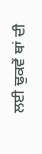ਲਈ ਢੁਕਵੇਂ ਥਾਂ ਦੀ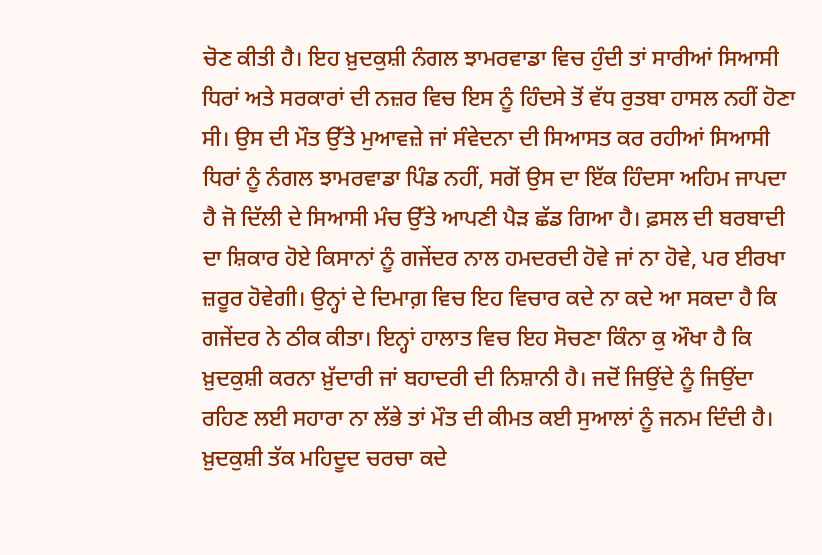ਚੋਣ ਕੀਤੀ ਹੈ। ਇਹ ਖ਼ੁਦਕੁਸ਼ੀ ਨੰਗਲ ਝਾਮਰਵਾਡਾ ਵਿਚ ਹੁੰਦੀ ਤਾਂ ਸਾਰੀਆਂ ਸਿਆਸੀ ਧਿਰਾਂ ਅਤੇ ਸਰਕਾਰਾਂ ਦੀ ਨਜ਼ਰ ਵਿਚ ਇਸ ਨੂੰ ਹਿੰਦਸੇ ਤੋਂ ਵੱਧ ਰੁਤਬਾ ਹਾਸਲ ਨਹੀਂ ਹੋਣਾ ਸੀ। ਉਸ ਦੀ ਮੌਤ ਉੱਤੇ ਮੁਆਵਜ਼ੇ ਜਾਂ ਸੰਵੇਦਨਾ ਦੀ ਸਿਆਸਤ ਕਰ ਰਹੀਆਂ ਸਿਆਸੀ ਧਿਰਾਂ ਨੂੰ ਨੰਗਲ ਝਾਮਰਵਾਡਾ ਪਿੰਡ ਨਹੀਂ, ਸਗੋਂ ਉਸ ਦਾ ਇੱਕ ਹਿੰਦਸਾ ਅਹਿਮ ਜਾਪਦਾ ਹੈ ਜੋ ਦਿੱਲੀ ਦੇ ਸਿਆਸੀ ਮੰਚ ਉੱਤੇ ਆਪਣੀ ਪੈੜ ਛੱਡ ਗਿਆ ਹੈ। ਫ਼ਸਲ ਦੀ ਬਰਬਾਦੀ ਦਾ ਸ਼ਿਕਾਰ ਹੋਏ ਕਿਸਾਨਾਂ ਨੂੰ ਗਜੇਂਦਰ ਨਾਲ ਹਮਦਰਦੀ ਹੋਵੇ ਜਾਂ ਨਾ ਹੋਵੇ, ਪਰ ਈਰਖਾ ਜ਼ਰੂਰ ਹੋਵੇਗੀ। ਉਨ੍ਹਾਂ ਦੇ ਦਿਮਾਗ਼ ਵਿਚ ਇਹ ਵਿਚਾਰ ਕਦੇ ਨਾ ਕਦੇ ਆ ਸਕਦਾ ਹੈ ਕਿ ਗਜੇਂਦਰ ਨੇ ਠੀਕ ਕੀਤਾ। ਇਨ੍ਹਾਂ ਹਾਲਾਤ ਵਿਚ ਇਹ ਸੋਚਣਾ ਕਿੰਨਾ ਕੁ ਔਖਾ ਹੈ ਕਿ ਖ਼ੁਦਕੁਸ਼ੀ ਕਰਨਾ ਖ਼ੁੱਦਾਰੀ ਜਾਂ ਬਹਾਦਰੀ ਦੀ ਨਿਸ਼ਾਨੀ ਹੈ। ਜਦੋਂ ਜਿਉਂਦੇ ਨੂੰ ਜਿਉਂਦਾ ਰਹਿਣ ਲਈ ਸਹਾਰਾ ਨਾ ਲੱਭੇ ਤਾਂ ਮੌਤ ਦੀ ਕੀਮਤ ਕਈ ਸੁਆਲਾਂ ਨੂੰ ਜਨਮ ਦਿੰਦੀ ਹੈ।
ਖ਼ੁਦਕੁਸ਼ੀ ਤੱਕ ਮਹਿਦੂਦ ਚਰਚਾ ਕਦੇ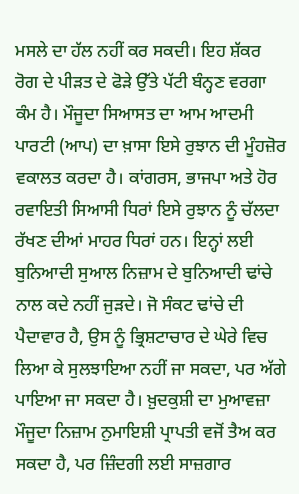ਮਸਲੇ ਦਾ ਹੱਲ ਨਹੀਂ ਕਰ ਸਕਦੀ। ਇਹ ਸ਼ੱਕਰ ਰੋਗ ਦੇ ਪੀੜਤ ਦੇ ਫੋੜੇ ਉੱਤੇ ਪੱਟੀ ਬੰਨ੍ਹਣ ਵਰਗਾ ਕੰਮ ਹੈ। ਮੌਜੂਦਾ ਸਿਆਸਤ ਦਾ ਆਮ ਆਦਮੀ ਪਾਰਟੀ (ਆਪ) ਦਾ ਖ਼ਾਸਾ ਇਸੇ ਰੁਝਾਨ ਦੀ ਮੂੰਹਜ਼ੋਰ ਵਕਾਲਤ ਕਰਦਾ ਹੈ। ਕਾਂਗਰਸ, ਭਾਜਪਾ ਅਤੇ ਹੋਰ ਰਵਾਇਤੀ ਸਿਆਸੀ ਧਿਰਾਂ ਇਸੇ ਰੁਝਾਨ ਨੂੰ ਚੱਲਦਾ ਰੱਖਣ ਦੀਆਂ ਮਾਹਰ ਧਿਰਾਂ ਹਨ। ਇਨ੍ਹਾਂ ਲਈ ਬੁਨਿਆਦੀ ਸੁਆਲ ਨਿਜ਼ਾਮ ਦੇ ਬੁਨਿਆਦੀ ਢਾਂਚੇ ਨਾਲ ਕਦੇ ਨਹੀਂ ਜੁੜਦੇ। ਜੋ ਸੰਕਟ ਢਾਂਚੇ ਦੀ ਪੈਦਾਵਾਰ ਹੈ, ਉਸ ਨੂੰ ਭ੍ਰਿਸ਼ਟਾਚਾਰ ਦੇ ਘੇਰੇ ਵਿਚ ਲਿਆ ਕੇ ਸੁਲਝਾਇਆ ਨਹੀਂ ਜਾ ਸਕਦਾ, ਪਰ ਅੱਗੇ ਪਾਇਆ ਜਾ ਸਕਦਾ ਹੈ। ਖ਼ੁਦਕੁਸ਼ੀ ਦਾ ਮੁਆਵਜ਼ਾ ਮੌਜੂਦਾ ਨਿਜ਼ਾਮ ਨੁਮਾਇਸ਼ੀ ਪ੍ਰਾਪਤੀ ਵਜੋਂ ਤੈਅ ਕਰ ਸਕਦਾ ਹੈ, ਪਰ ਜ਼ਿੰਦਗੀ ਲਈ ਸਾਜ਼ਗਾਰ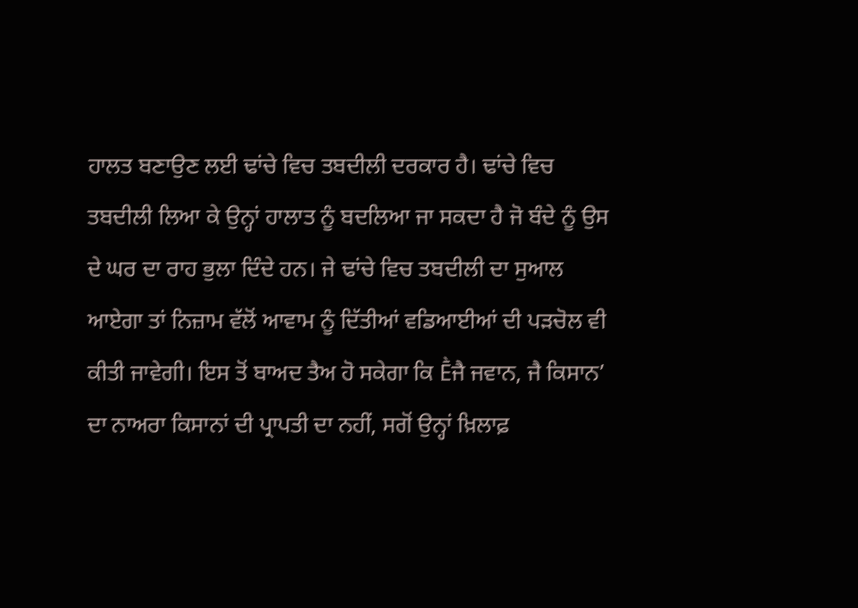ਹਾਲਤ ਬਣਾਉਣ ਲਈ ਢਾਂਚੇ ਵਿਚ ਤਬਦੀਲੀ ਦਰਕਾਰ ਹੈ। ਢਾਂਚੇ ਵਿਚ ਤਬਦੀਲੀ ਲਿਆ ਕੇ ਉਨ੍ਹਾਂ ਹਾਲਾਤ ਨੂੰ ਬਦਲਿਆ ਜਾ ਸਕਦਾ ਹੈ ਜੋ ਬੰਦੇ ਨੂੰ ਉਸ ਦੇ ਘਰ ਦਾ ਰਾਹ ਭੁਲਾ ਦਿੰਦੇ ਹਨ। ਜੇ ਢਾਂਚੇ ਵਿਚ ਤਬਦੀਲੀ ਦਾ ਸੁਆਲ ਆਏਗਾ ਤਾਂ ਨਿਜ਼ਾਮ ਵੱਲੋਂ ਆਵਾਮ ਨੂੰ ਦਿੱਤੀਆਂ ਵਡਿਆਈਆਂ ਦੀ ਪੜਚੋਲ ਵੀ ਕੀਤੀ ਜਾਵੇਗੀ। ਇਸ ਤੋਂ ਬਾਅਦ ਤੈਅ ਹੋ ਸਕੇਗਾ ਕਿ Ḕਜੈ ਜਵਾਨ, ਜੈ ਕਿਸਾਨ’ ਦਾ ਨਾਅਰਾ ਕਿਸਾਨਾਂ ਦੀ ਪ੍ਰਾਪਤੀ ਦਾ ਨਹੀਂ, ਸਗੋਂ ਉਨ੍ਹਾਂ ਖ਼ਿਲਾਫ਼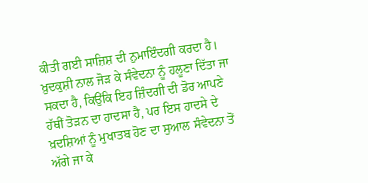ਕੀਤੀ ਗਈ ਸਾਜ਼ਿਸ਼ ਦੀ ਨੁਮਾਇੰਦਗੀ ਕਰਦਾ ਹੈ। ਖ਼ੁਦਕੁਸ਼ੀ ਨਾਲ ਜੋੜ ਕੇ ਸੰਵੇਦਨਾ ਨੂੰ ਹਲੂਣਾ ਦਿੱਤਾ ਜਾ ਸਕਦਾ ਹੈ, ਕਿਉਂਕਿ ਇਹ ਜ਼ਿੰਦਗੀ ਦੀ ਡੋਰ ਆਪਣੇ ਹੱਥੀਂ ਤੋੜਨ ਦਾ ਹਾਦਸਾ ਹੈ, ਪਰ ਇਸ ਹਾਦਸੇ ਦੇ ਖ਼ਦਸ਼ਿਆਂ ਨੂੰ ਮੁਖਾਤਬ ਹੋਣ ਦਾ ਸੁਆਲ ਸੰਵੇਦਨਾ ਤੋਂ ਅੱਗੇ ਜਾ ਕੇ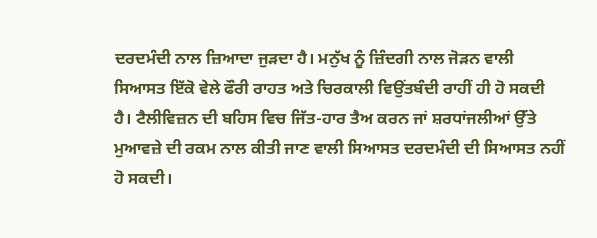ਦਰਦਮੰਦੀ ਨਾਲ ਜ਼ਿਆਦਾ ਜੁੜਦਾ ਹੈ। ਮਨੁੱਖ ਨੂੰ ਜ਼ਿੰਦਗੀ ਨਾਲ ਜੋੜਨ ਵਾਲੀ ਸਿਆਸਤ ਇੱਕੋ ਵੇਲੇ ਫੌਰੀ ਰਾਹਤ ਅਤੇ ਚਿਰਕਾਲੀ ਵਿਉਂਤਬੰਦੀ ਰਾਹੀਂ ਹੀ ਹੋ ਸਕਦੀ ਹੈ। ਟੈਲੀਵਿਜ਼ਨ ਦੀ ਬਹਿਸ ਵਿਚ ਜਿੱਤ-ਹਾਰ ਤੈਅ ਕਰਨ ਜਾਂ ਸ਼ਰਧਾਂਜਲੀਆਂ ਉੱਤੇ ਮੁਆਵਜ਼ੇ ਦੀ ਰਕਮ ਨਾਲ ਕੀਤੀ ਜਾਣ ਵਾਲੀ ਸਿਆਸਤ ਦਰਦਮੰਦੀ ਦੀ ਸਿਆਸਤ ਨਹੀਂ ਹੋ ਸਕਦੀ।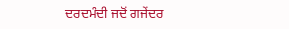ਦਰਦਮੰਦੀ ਜਦੋਂ ਗਜੇਂਦਰ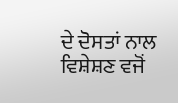ਦੇ ਦੋਸਤਾਂ ਨਾਲ ਵਿਸ਼ੇਸ਼ਣ ਵਜੋਂ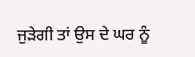ਜੁੜੇਗੀ ਤਾਂ ਉਸ ਦੇ ਘਰ ਨੂੰ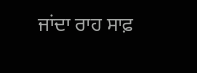ਜਾਂਦਾ ਰਾਹ ਸਾਫ਼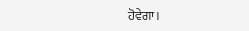ਹੋਵੇਗਾ।